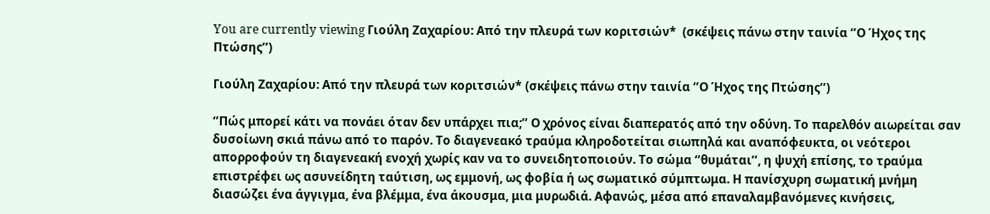You are currently viewing Γιούλη Ζαχαρίου: Από την πλευρά των κοριτσιών*  (σκέψεις πάνω στην ταινία ‘’Ο Ήχος της Πτώσης’’)

Γιούλη Ζαχαρίου: Από την πλευρά των κοριτσιών* (σκέψεις πάνω στην ταινία ‘’Ο Ήχος της Πτώσης’’)

‘’Πώς μπορεί κάτι να πονάει όταν δεν υπάρχει πια;’’ Ο χρόνος είναι διαπερατός από την οδύνη. Το παρελθόν αιωρείται σαν δυσοίωνη σκιά πάνω από το παρόν. Το διαγενεακό τραύμα κληροδοτείται σιωπηλά και αναπόφευκτα, οι νεότεροι απορροφούν τη διαγενεακή ενοχή χωρίς καν να το συνειδητοποιούν. Το σώμα ‘’θυμάται’’, η ψυχή επίσης, το τραύμα επιστρέφει ως ασυνείδητη ταύτιση, ως εμμονή, ως φοβία ή ως σωματικό σύμπτωμα. Η πανίσχυρη σωματική μνήμη διασώζει ένα άγγιγμα, ένα βλέμμα, ένα άκουσμα, μια μυρωδιά. Αφανώς, μέσα από επαναλαμβανόμενες κινήσεις,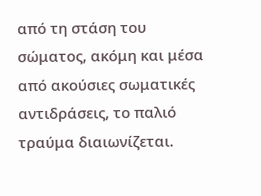από τη στάση του σώματος, ακόμη και μέσα από ακούσιες σωματικές αντιδράσεις, το παλιό τραύμα διαιωνίζεται.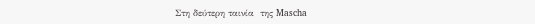Στη δεύτερη ταινία  της Mascha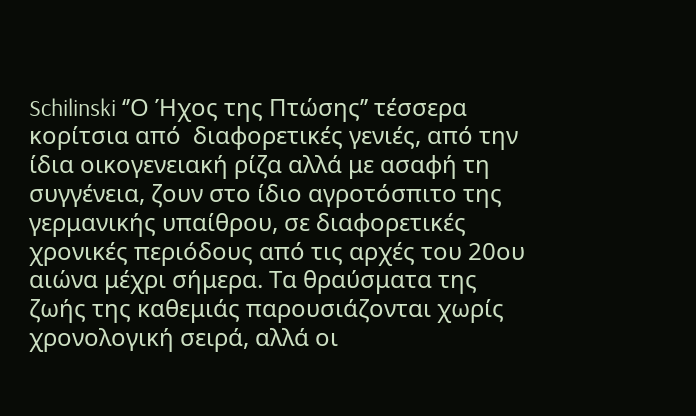Schilinski ‘’Ο Ήχος της Πτώσης’’ τέσσερα κορίτσια από  διαφορετικές γενιές, από την ίδια οικογενειακή ρίζα αλλά με ασαφή τη συγγένεια, ζουν στο ίδιο αγροτόσπιτο της γερμανικής υπαίθρου, σε διαφορετικές χρονικές περιόδους από τις αρχές του 20ου αιώνα μέχρι σήμερα. Τα θραύσματα της ζωής της καθεμιάς παρουσιάζονται χωρίς χρονολογική σειρά, αλλά οι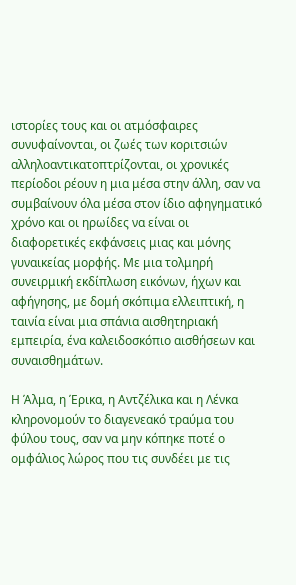ιστορίες τους και οι ατμόσφαιρες συνυφαίνονται, οι ζωές των κοριτσιών αλληλοαντικατοπτρίζονται, οι χρονικές περίοδοι ρέουν η μια μέσα στην άλλη, σαν να συμβαίνουν όλα μέσα στον ίδιο αφηγηματικό χρόνο και οι ηρωίδες να είναι οι διαφορετικές εκφάνσεις μιας και μόνης γυναικείας μορφής. Με μια τολμηρή συνειρμική εκδίπλωση εικόνων, ήχων και αφήγησης, με δομή σκόπιμα ελλειπτική, η ταινία είναι μια σπάνια αισθητηριακή εμπειρία, ένα καλειδοσκόπιο αισθήσεων και συναισθημάτων.

Η Άλμα, η Έρικα, η Αντζέλικα και η Λένκα κληρονομούν το διαγενεακό τραύμα του φύλου τους, σαν να μην κόπηκε ποτέ ο ομφάλιος λώρος που τις συνδέει με τις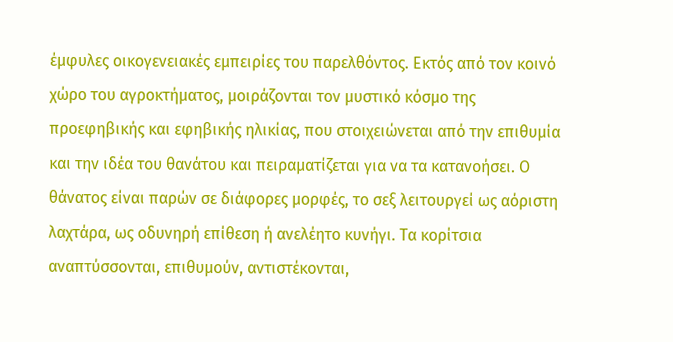έμφυλες οικογενειακές εμπειρίες του παρελθόντος. Εκτός από τον κοινό χώρο του αγροκτήματος, μοιράζονται τον μυστικό κόσμο της προεφηβικής και εφηβικής ηλικίας, που στοιχειώνεται από την επιθυμία και την ιδέα του θανάτου και πειραματίζεται για να τα κατανοήσει. Ο θάνατος είναι παρών σε διάφορες μορφές, το σεξ λειτουργεί ως αόριστη λαχτάρα, ως οδυνηρή επίθεση ή ανελέητο κυνήγι. Τα κορίτσια αναπτύσσονται, επιθυμούν, αντιστέκονται,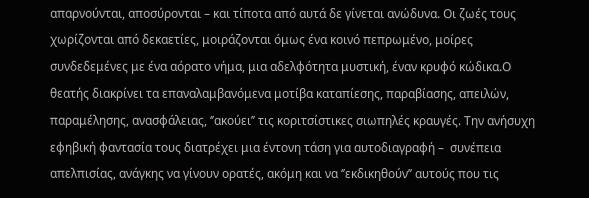απαρνούνται, αποσύρονται – και τίποτα από αυτά δε γίνεται ανώδυνα. Οι ζωές τους χωρίζονται από δεκαετίες, μοιράζονται όμως ένα κοινό πεπρωμένο, μοίρες συνδεδεμένες με ένα αόρατο νήμα, μια αδελφότητα μυστική, έναν κρυφό κώδικα.Ο θεατής διακρίνει τα επαναλαμβανόμενα μοτίβα καταπίεσης, παραβίασης, απειλών, παραμέλησης, ανασφάλειας, ‘’ακούει’’ τις κοριτσίστικες σιωπηλές κραυγές. Την ανήσυχη εφηβική φαντασία τους διατρέχει μια έντονη τάση για αυτοδιαγραφή –  συνέπεια απελπισίας, ανάγκης να γίνουν ορατές, ακόμη και να ‘’εκδικηθούν’’ αυτούς που τις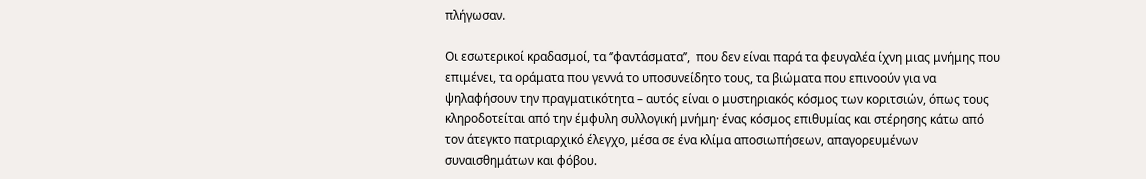πλήγωσαν.

Οι εσωτερικοί κραδασμοί, τα ‘’φαντάσματα’’,  που δεν είναι παρά τα φευγαλέα ίχνη μιας μνήμης που επιμένει, τα οράματα που γεννά το υποσυνείδητο τους, τα βιώματα που επινοούν για να ψηλαφήσουν την πραγματικότητα – αυτός είναι ο μυστηριακός κόσμος των κοριτσιών, όπως τους κληροδοτείται από την έμφυλη συλλογική μνήμη· ένας κόσμος επιθυμίας και στέρησης κάτω από τον άτεγκτο πατριαρχικό έλεγχο, μέσα σε ένα κλίμα αποσιωπήσεων, απαγορευμένων συναισθημάτων και φόβου.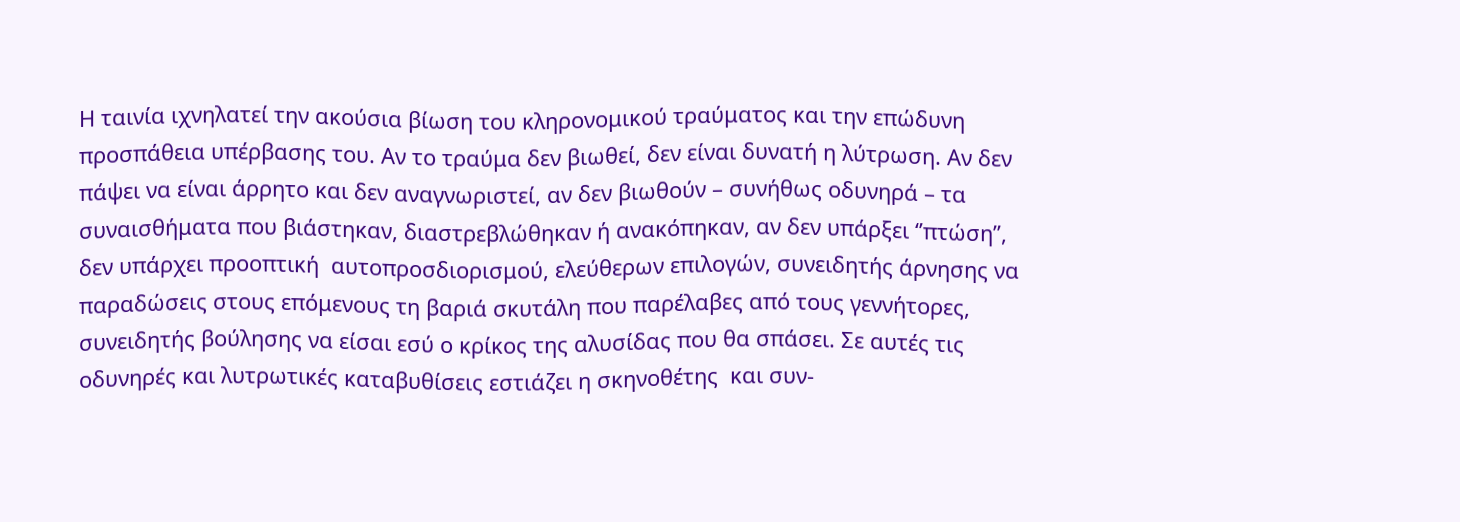Η ταινία ιχνηλατεί την ακούσια βίωση του κληρονομικού τραύματος και την επώδυνη προσπάθεια υπέρβασης του. Αν το τραύμα δεν βιωθεί, δεν είναι δυνατή η λύτρωση. Αν δεν πάψει να είναι άρρητο και δεν αναγνωριστεί, αν δεν βιωθούν – συνήθως οδυνηρά – τα συναισθήματα που βιάστηκαν, διαστρεβλώθηκαν ή ανακόπηκαν, αν δεν υπάρξει ‘’πτώση’’, δεν υπάρχει προοπτική  αυτοπροσδιορισμού, ελεύθερων επιλογών, συνειδητής άρνησης να παραδώσεις στους επόμενους τη βαριά σκυτάλη που παρέλαβες από τους γεννήτορες, συνειδητής βούλησης να είσαι εσύ ο κρίκος της αλυσίδας που θα σπάσει. Σε αυτές τις οδυνηρές και λυτρωτικές καταβυθίσεις εστιάζει η σκηνοθέτης  και συν-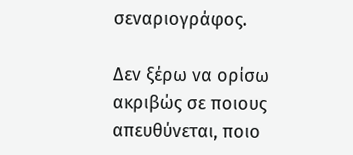σεναριογράφος.

Δεν ξέρω να ορίσω ακριβώς σε ποιους απευθύνεται, ποιο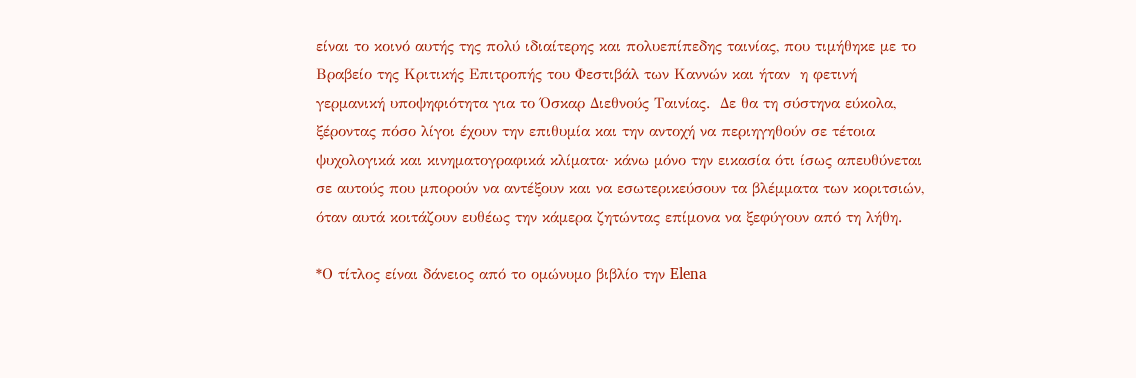είναι το κοινό αυτής της πολύ ιδιαίτερης και πολυεπίπεδης ταινίας, που τιμήθηκε με το Βραβείο της Κριτικής Επιτροπής του Φεστιβάλ των Καννών και ήταν  η φετινή γερμανική υποψηφιότητα για το Όσκαρ Διεθνούς Ταινίας.  Δε θα τη σύστηνα εύκολα, ξέροντας πόσο λίγοι έχουν την επιθυμία και την αντοχή να περιηγηθούν σε τέτοια ψυχολογικά και κινηματογραφικά κλίματα· κάνω μόνο την εικασία ότι ίσως απευθύνεται σε αυτούς που μπορούν να αντέξουν και να εσωτερικεύσουν τα βλέμματα των κοριτσιών, όταν αυτά κοιτάζουν ευθέως την κάμερα ζητώντας επίμονα να ξεφύγουν από τη λήθη.

*Ο τίτλος είναι δάνειος από το ομώνυμο βιβλίο την Elena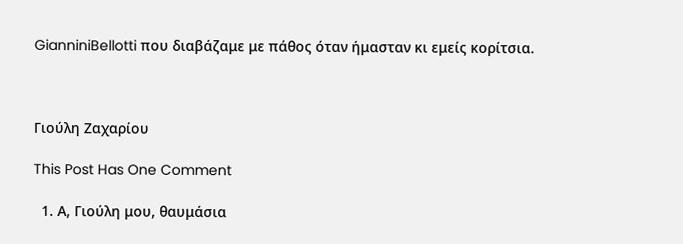GianniniBellotti που διαβάζαμε με πάθος όταν ήμασταν κι εμείς κορίτσια.



Γιούλη Ζαχαρίου

This Post Has One Comment

  1. Α, Γιούλη μου, θαυμάσια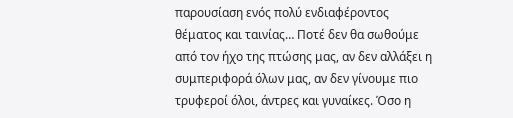παρουσίαση ενός πολύ ενδιαφέροντος θέματος και ταινίας… Ποτέ δεν θα σωθούμε από τον ήχο της πτώσης μας, αν δεν αλλάξει η συμπεριφορά όλων μας, αν δεν γίνουμε πιο τρυφεροί όλοι, άντρες και γυναίκες. Όσο η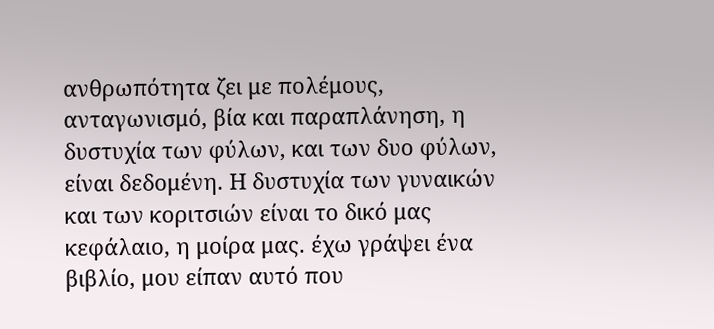ανθρωπότητα ζει με πολέμους, ανταγωνισμό, βία και παραπλάνηση, η δυστυχία των φύλων, και των δυο φύλων, είναι δεδομένη. Η δυστυχία των γυναικών και των κοριτσιών είναι το δικό μας κεφάλαιο, η μοίρα μας. έχω γράψει ένα βιβλίο, μου είπαν αυτό που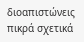διοαπιστώνεις πικρά σχετικά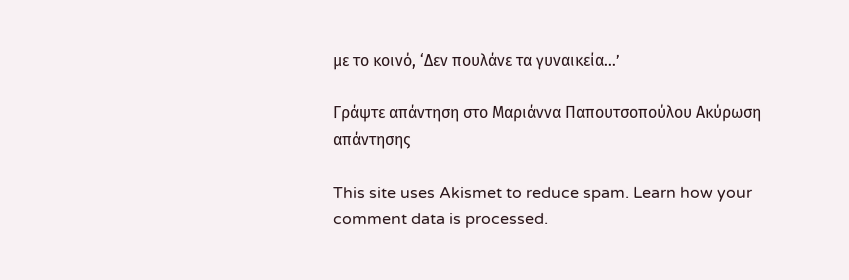με το κοινό, ‘Δεν πουλάνε τα γυναικεία…’

Γράψτε απάντηση στο Μαριάννα Παπουτσοπούλου Ακύρωση απάντησης

This site uses Akismet to reduce spam. Learn how your comment data is processed.